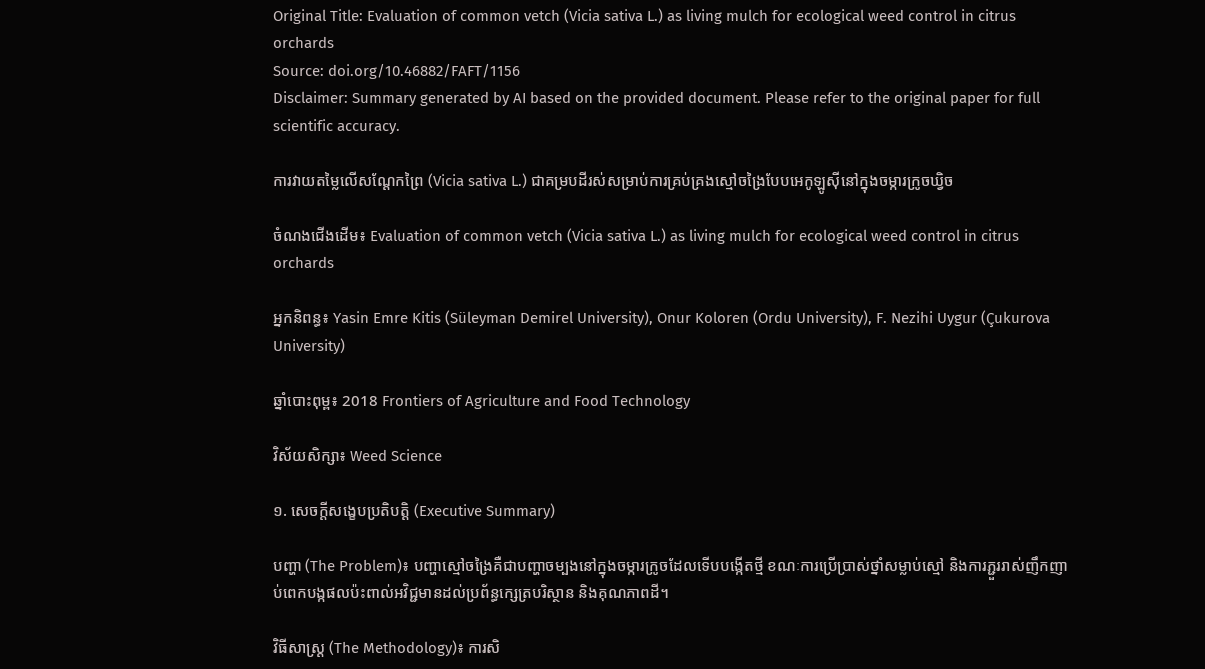Original Title: Evaluation of common vetch (Vicia sativa L.) as living mulch for ecological weed control in citrus orchards
Source: doi.org/10.46882/FAFT/1156
Disclaimer: Summary generated by AI based on the provided document. Please refer to the original paper for full scientific accuracy.

ការវាយតម្លៃលើសណ្តែកព្រៃ (Vicia sativa L.) ជាគម្របដីរស់សម្រាប់ការគ្រប់គ្រងស្មៅចង្រៃបែបអេកូឡូស៊ីនៅក្នុងចម្ការក្រូចឃ្វិច

ចំណងជើងដើម៖ Evaluation of common vetch (Vicia sativa L.) as living mulch for ecological weed control in citrus orchards

អ្នកនិពន្ធ៖ Yasin Emre Kitis (Süleyman Demirel University), Onur Koloren (Ordu University), F. Nezihi Uygur (Çukurova University)

ឆ្នាំបោះពុម្ព៖ 2018 Frontiers of Agriculture and Food Technology

វិស័យសិក្សា៖ Weed Science

១. សេចក្តីសង្ខេបប្រតិបត្តិ (Executive Summary)

បញ្ហា (The Problem)៖ បញ្ហាស្មៅចង្រៃគឺជាបញ្ហាចម្បងនៅក្នុងចម្ការក្រូចដែលទើបបង្កើតថ្មី ខណៈការប្រើប្រាស់ថ្នាំសម្លាប់ស្មៅ និងការភ្ជួររាស់ញឹកញាប់ពេកបង្កផលប៉ះពាល់អវិជ្ជមានដល់ប្រព័ន្ធក្សេត្របរិស្ថាន និងគុណភាពដី។

វិធីសាស្ត្រ (The Methodology)៖ ការសិ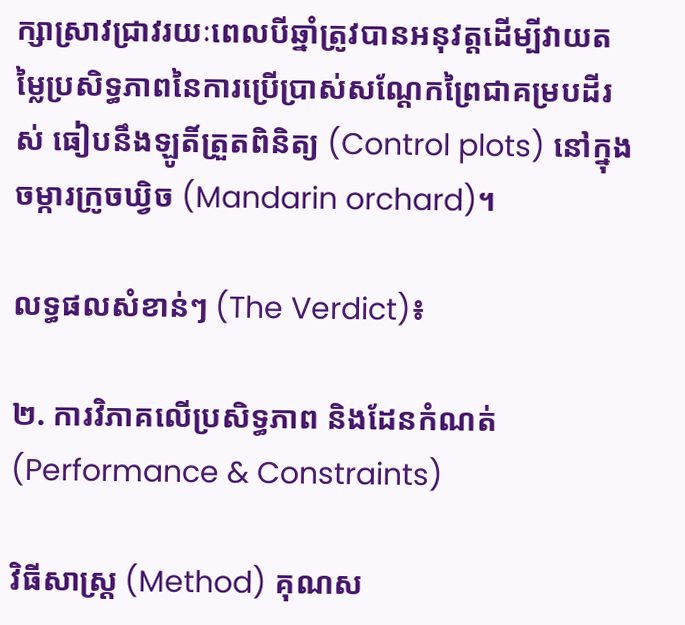ក្សាស្រាវជ្រាវរយៈពេលបីឆ្នាំត្រូវបានអនុវត្តដើម្បីវាយតម្លៃប្រសិទ្ធភាពនៃការប្រើប្រាស់សណ្តែកព្រៃជាគម្របដីរស់ ធៀបនឹងឡូតិ៍ត្រួតពិនិត្យ (Control plots) នៅក្នុងចម្ការក្រូចឃ្វិច (Mandarin orchard)។

លទ្ធផលសំខាន់ៗ (The Verdict)៖

២. ការវិភាគលើប្រសិទ្ធភាព និងដែនកំណត់ (Performance & Constraints)

វិធីសាស្ត្រ (Method) គុណស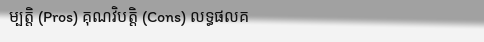ម្បត្តិ (Pros) គុណវិបត្តិ (Cons) លទ្ធផលគ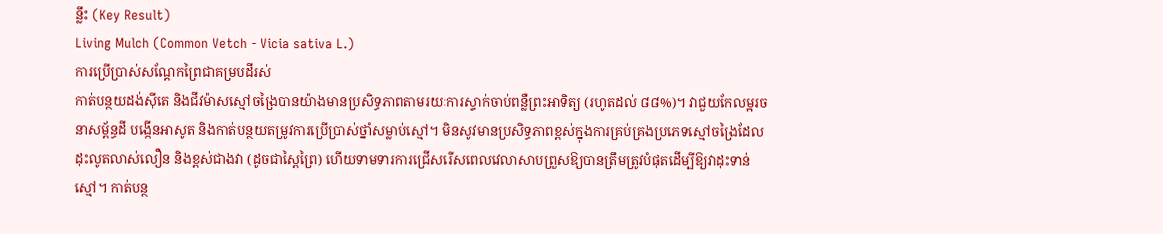ន្លឹះ (Key Result)
Living Mulch (Common Vetch - Vicia sativa L.)
ការប្រើប្រាស់សណ្តែកព្រៃជាគម្របដីរស់
កាត់បន្ថយដង់ស៊ីតេ និងជីវម៉ាសស្មៅចង្រៃបានយ៉ាងមានប្រសិទ្ធភាពតាមរយៈការស្ទាក់ចាប់ពន្លឺព្រះអាទិត្យ (រហូតដល់ ៨៨%)។ វាជួយកែលម្អរចនាសម្ព័ន្ធដី បង្កើនអាសូត និងកាត់បន្ថយតម្រូវការប្រើប្រាស់ថ្នាំសម្លាប់ស្មៅ។ មិនសូវមានប្រសិទ្ធភាពខ្ពស់ក្នុងការគ្រប់គ្រងប្រភេទស្មៅចង្រៃដែលដុះលូតលាស់លឿន និងខ្ពស់ជាងវា (ដូចជាស្ពៃព្រៃ) ហើយទាមទារការជ្រើសរើសពេលវេលាសាបព្រួសឱ្យបានត្រឹមត្រូវបំផុតដើម្បីឱ្យវាដុះទាន់ស្មៅ។ កាត់បន្ថ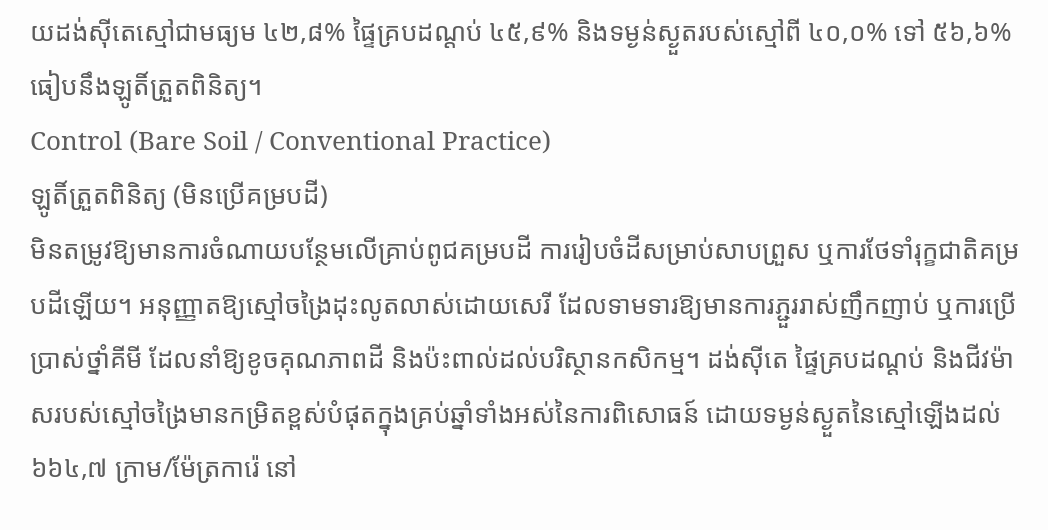យដង់ស៊ីតេស្មៅជាមធ្យម ៤២,៨% ផ្ទៃគ្របដណ្តប់ ៤៥,៩% និងទម្ងន់ស្ងួតរបស់ស្មៅពី ៤០,០% ទៅ ៥៦,៦% ធៀបនឹងឡូតិ៍ត្រួតពិនិត្យ។
Control (Bare Soil / Conventional Practice)
ឡូតិ៍ត្រួតពិនិត្យ (មិនប្រើគម្របដី)
មិនតម្រូវឱ្យមានការចំណាយបន្ថែមលើគ្រាប់ពូជគម្របដី ការរៀបចំដីសម្រាប់សាបព្រួស ឬការថែទាំរុក្ខជាតិគម្របដីឡើយ។ អនុញ្ញាតឱ្យស្មៅចង្រៃដុះលូតលាស់ដោយសេរី ដែលទាមទារឱ្យមានការភ្ជួររាស់ញឹកញាប់ ឬការប្រើប្រាស់ថ្នាំគីមី ដែលនាំឱ្យខូចគុណភាពដី និងប៉ះពាល់ដល់បរិស្ថានកសិកម្ម។ ដង់ស៊ីតេ ផ្ទៃគ្របដណ្តប់ និងជីវម៉ាសរបស់ស្មៅចង្រៃមានកម្រិតខ្ពស់បំផុតក្នុងគ្រប់ឆ្នាំទាំងអស់នៃការពិសោធន៍ ដោយទម្ងន់ស្ងួតនៃស្មៅឡើងដល់ ៦៦៤,៧ ក្រាម/ម៉ែត្រការ៉េ នៅ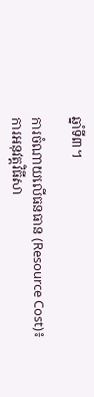ឆ្នាំទី៣។

ការចំណាយលើធនធាន (Resource Cost)៖ ការអនុវត្តវិធីសា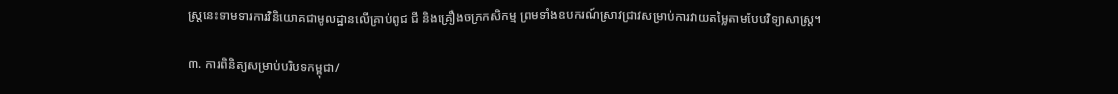ស្ត្រនេះទាមទារការវិនិយោគជាមូលដ្ឋានលើគ្រាប់ពូជ ជី និងគ្រឿងចក្រកសិកម្ម ព្រមទាំងឧបករណ៍ស្រាវជ្រាវសម្រាប់ការវាយតម្លៃតាមបែបវិទ្យាសាស្ត្រ។

៣. ការពិនិត្យសម្រាប់បរិបទកម្ពុជា/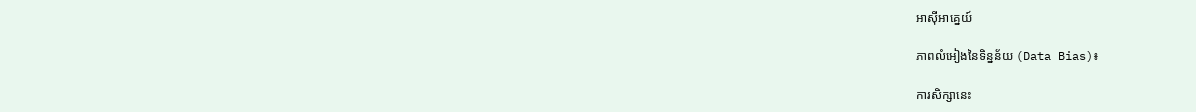អាស៊ីអាគ្នេយ៍

ភាពលំអៀងនៃទិន្នន័យ (Data Bias)៖

ការសិក្សានេះ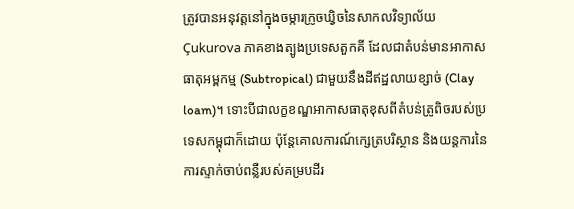ត្រូវបានអនុវត្តនៅក្នុងចម្ការក្រូចឃ្វិចនៃសាកលវិទ្យាល័យ Çukurova ភាគខាងត្បូងប្រទេសតួកគី ដែលជាតំបន់មានអាកាសធាតុអម្ពកម្ម (Subtropical) ជាមួយនឹងដីឥដ្ឋលាយខ្សាច់ (Clay loam)។ ទោះបីជាលក្ខខណ្ឌអាកាសធាតុខុសពីតំបន់ត្រូពិចរបស់ប្រទេសកម្ពុជាក៏ដោយ ប៉ុន្តែគោលការណ៍ក្សេត្របរិស្ថាន និងយន្តការនៃការស្ទាក់ចាប់ពន្លឺរបស់គម្របដីរ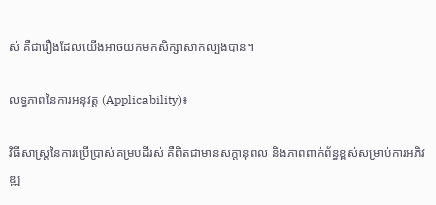ស់ គឺជារឿងដែលយើងអាចយកមកសិក្សាសាកល្បងបាន។

លទ្ធភាពនៃការអនុវត្ត (Applicability)៖

វិធីសាស្ត្រនៃការប្រើប្រាស់គម្របដីរស់ គឺពិតជាមានសក្តានុពល និងភាពពាក់ព័ន្ធខ្ពស់សម្រាប់ការអភិវឌ្ឍ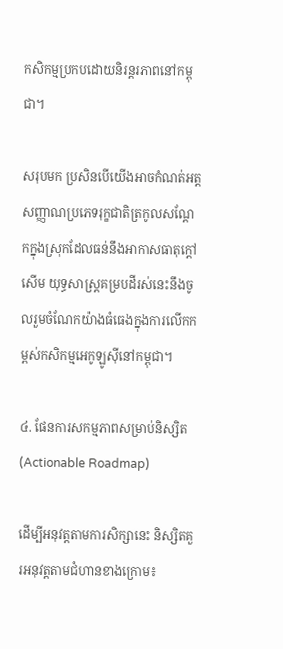កសិកម្មប្រកបដោយនិរន្តរភាពនៅកម្ពុជា។

សរុបមក ប្រសិនបើយើងអាចកំណត់អត្តសញ្ញាណប្រភេទរុក្ខជាតិត្រកូលសណ្តែកក្នុងស្រុកដែលធន់នឹងអាកាសធាតុក្តៅសើម យុទ្ធសាស្ត្រគម្របដីរស់នេះនឹងចូលរួមចំណែកយ៉ាងធំធេងក្នុងការលើកកម្ពស់កសិកម្មអេកូឡូស៊ីនៅកម្ពុជា។

៤. ផែនការសកម្មភាពសម្រាប់និស្សិត (Actionable Roadmap)

ដើម្បីអនុវត្តតាមការសិក្សានេះ និស្សិតគួរអនុវត្តតាមជំហានខាងក្រោម៖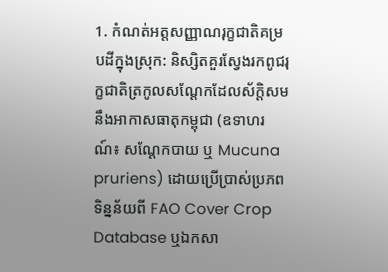1. កំណត់អត្តសញ្ញាណរុក្ខជាតិគម្របដីក្នុងស្រុក: និស្សិតគួរស្វែងរកពូជរុក្ខជាតិត្រកូលសណ្តែកដែលស័ក្តិសមនឹងអាកាសធាតុកម្ពុជា (ឧទាហរណ៍៖ សណ្តែកបាយ ឬ Mucuna pruriens) ដោយប្រើប្រាស់ប្រភពទិន្នន័យពី FAO Cover Crop Database ឬឯកសា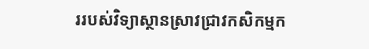ររបស់វិទ្យាស្ថានស្រាវជ្រាវកសិកម្មក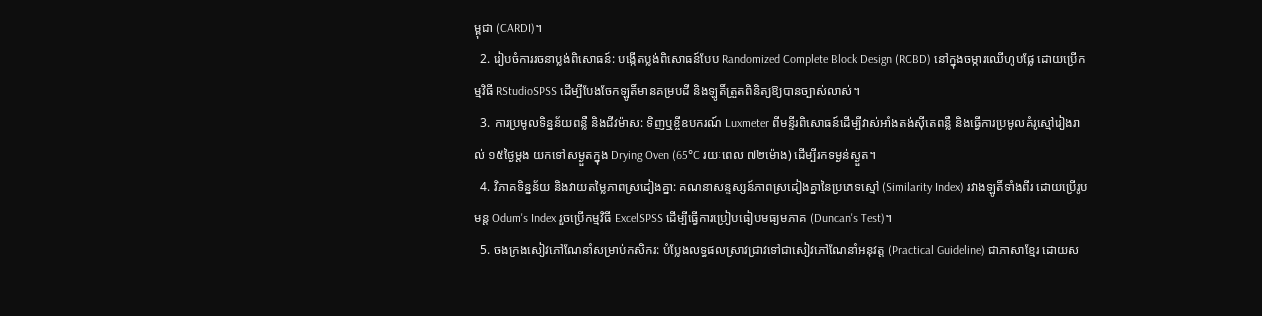ម្ពុជា (CARDI)។
  2. រៀបចំការរចនាប្លង់ពិសោធន៍: បង្កើតប្លង់ពិសោធន៍បែប Randomized Complete Block Design (RCBD) នៅក្នុងចម្ការឈើហូបផ្លែ ដោយប្រើកម្មវិធី RStudioSPSS ដើម្បីបែងចែកឡូតិ៍មានគម្របដី និងឡូតិ៍ត្រួតពិនិត្យឱ្យបានច្បាស់លាស់។
  3. ការប្រមូលទិន្នន័យពន្លឺ និងជីវម៉ាស: ទិញឬខ្ចីឧបករណ៍ Luxmeter ពីមន្ទីរពិសោធន៍ដើម្បីវាស់អាំងតង់ស៊ីតេពន្លឺ និងធ្វើការប្រមូលគំរូស្មៅរៀងរាល់ ១៥ថ្ងៃម្តង យកទៅសម្ងួតក្នុង Drying Oven (65°C រយៈពេល ៧២ម៉ោង) ដើម្បីរកទម្ងន់ស្ងួត។
  4. វិភាគទិន្នន័យ និងវាយតម្លៃភាពស្រដៀងគ្នា: គណនាសន្ទស្សន៍ភាពស្រដៀងគ្នានៃប្រភេទស្មៅ (Similarity Index) រវាងឡូតិ៍ទាំងពីរ ដោយប្រើរូបមន្ត Odum's Index រួចប្រើកម្មវិធី ExcelSPSS ដើម្បីធ្វើការប្រៀបធៀបមធ្យមភាគ (Duncan's Test)។
  5. ចងក្រងសៀវភៅណែនាំសម្រាប់កសិករ: បំប្លែងលទ្ធផលស្រាវជ្រាវទៅជាសៀវភៅណែនាំអនុវត្ត (Practical Guideline) ជាភាសាខ្មែរ ដោយស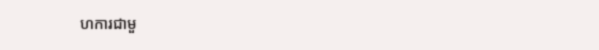ហការជាមួ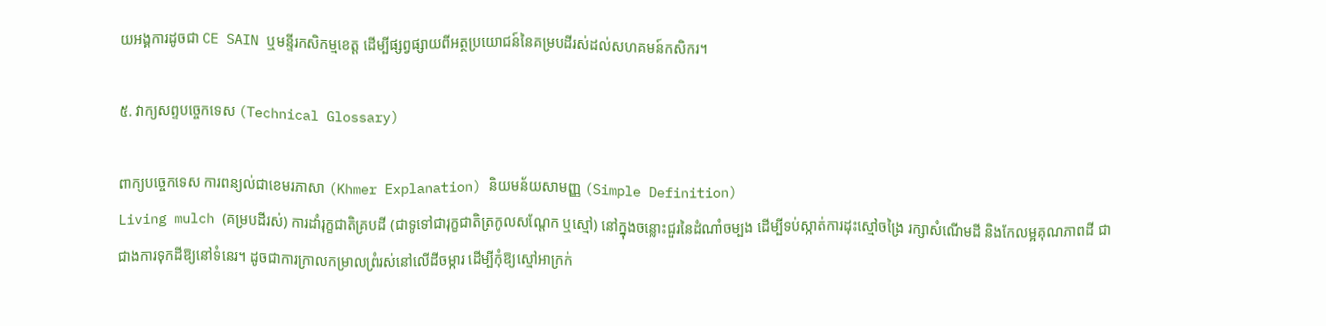យអង្គការដូចជា CE SAIN ឬមន្ទីរកសិកម្មខេត្ត ដើម្បីផ្សព្វផ្សាយពីអត្ថប្រយោជន៍នៃគម្របដីរស់ដល់សហគមន៍កសិករ។

៥. វាក្យសព្ទបច្ចេកទេស (Technical Glossary)

ពាក្យបច្ចេកទេស ការពន្យល់ជាខេមរភាសា (Khmer Explanation) និយមន័យសាមញ្ញ (Simple Definition)
Living mulch (គម្របដីរស់) ការដាំរុក្ខជាតិគ្របដី (ជាទូទៅជារុក្ខជាតិត្រកូលសណ្តែក ឬស្មៅ) នៅក្នុងចន្លោះជួរនៃដំណាំចម្បង ដើម្បីទប់ស្កាត់ការដុះស្មៅចង្រៃ រក្សាសំណើមដី និងកែលម្អគុណភាពដី ជាជាងការទុកដីឱ្យនៅទំនេរ។ ដូចជាការក្រាលកម្រាលព្រំរស់នៅលើដីចម្ការ ដើម្បីកុំឱ្យស្មៅអាក្រក់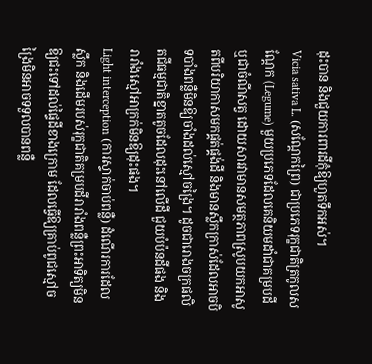ដុះបាន និងជួយការពារដីកុំឱ្យហួតទឹកអស់។
Vicia sativa L. (សណ្តែកព្រៃ) ជាប្រភេទរុក្ខជាតិត្រកូលសណ្តែក (Legume) មួយប្រភេទដែលគេនិយមដាំជាគម្របដី ឬជាចំណីសត្វ ដោយសារវាមានសមត្ថភាពស្រូបយកអាសូតពីបរិយាកាសមកផ្គត់ផ្គង់ដី និងមានស្លឹកក្រាស់ដែលអាចបិទបាំងពន្លឺមិនឱ្យចាំងដល់ស្មៅចង្រៃ។ ដូចជារោងចក្រផលិតជីធម្មជាតិខ្នាតតូចដែលដុះនៅលើដី ជួយបំប៉នដីផង និងរារាំងស្មៅអាក្រក់មិនឱ្យដុះផង។
Light interception (ការស្ទាក់ចាប់ពន្លឺ) ដំណើរការដែលស្លឹក និងដើមរបស់រុក្ខជាតិគម្របដីរារាំងពន្លឺព្រះអាទិត្យមិនឱ្យជះទៅដល់ផ្ទៃដីខាងក្រោម ដែលធ្វើឱ្យគ្រាប់ពូជស្មៅចង្រៃមិនអាចទទួលបានពន្លឺ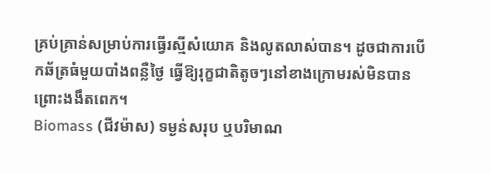គ្រប់គ្រាន់សម្រាប់ការធ្វើរស្មីសំយោគ និងលូតលាស់បាន។ ដូចជាការបើកឆ័ត្រធំមួយបាំងពន្លឺថ្ងៃ ធ្វើឱ្យរុក្ខជាតិតូចៗនៅខាងក្រោមរស់មិនបានព្រោះងងឹតពេក។
Biomass (ជីវម៉ាស) ទម្ងន់សរុប ឬបរិមាណ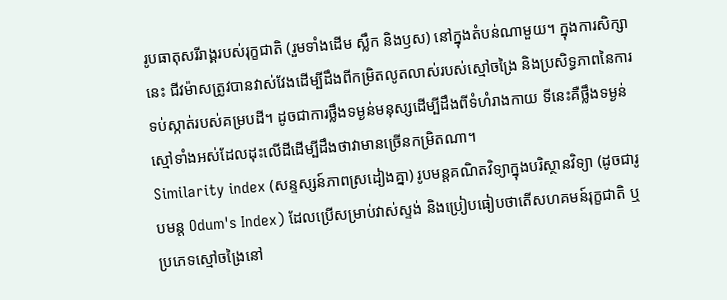រូបធាតុសរីរាង្គរបស់រុក្ខជាតិ (រួមទាំងដើម ស្លឹក និងឫស) នៅក្នុងតំបន់ណាមួយ។ ក្នុងការសិក្សានេះ ជីវម៉ាសត្រូវបានវាស់វែងដើម្បីដឹងពីកម្រិតលូតលាស់របស់ស្មៅចង្រៃ និងប្រសិទ្ធភាពនៃការទប់ស្កាត់របស់គម្របដី។ ដូចជាការថ្លឹងទម្ងន់មនុស្សដើម្បីដឹងពីទំហំរាងកាយ ទីនេះគឺថ្លឹងទម្ងន់ស្មៅទាំងអស់ដែលដុះលើដីដើម្បីដឹងថាវាមានច្រើនកម្រិតណា។
Similarity index (សន្ទស្សន៍ភាពស្រដៀងគ្នា) រូបមន្តគណិតវិទ្យាក្នុងបរិស្ថានវិទ្យា (ដូចជារូបមន្ត Odum's Index) ដែលប្រើសម្រាប់វាស់ស្ទង់ និងប្រៀបធៀបថាតើសហគមន៍រុក្ខជាតិ ឬប្រភេទស្មៅចង្រៃនៅ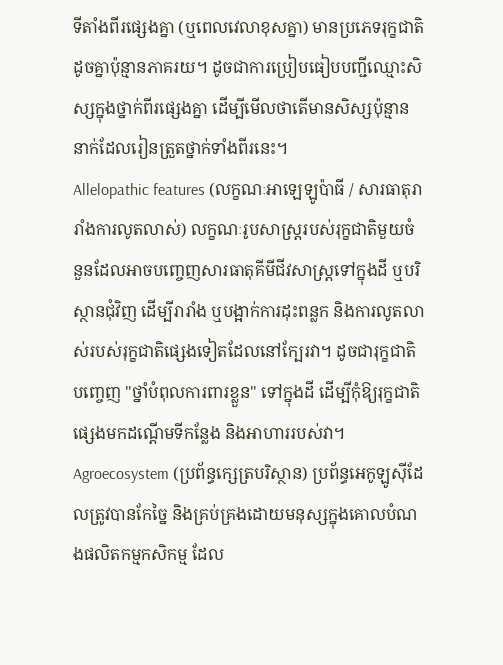ទីតាំងពីរផ្សេងគ្នា (ឬពេលវេលាខុសគ្នា) មានប្រភេទរុក្ខជាតិដូចគ្នាប៉ុន្មានភាគរយ។ ដូចជាការប្រៀបធៀបបញ្ជីឈ្មោះសិស្សក្នុងថ្នាក់ពីរផ្សេងគ្នា ដើម្បីមើលថាតើមានសិស្សប៉ុន្មាននាក់ដែលរៀនត្រួតថ្នាក់ទាំងពីរនេះ។
Allelopathic features (លក្ខណៈអាឡេឡូប៉ាធី / សារធាតុរារាំងការលូតលាស់) លក្ខណៈរូបសាស្ត្ររបស់រុក្ខជាតិមួយចំនួនដែលអាចបញ្ចេញសារធាតុគីមីជីវសាស្ត្រទៅក្នុងដី ឬបរិស្ថានជុំវិញ ដើម្បីរារាំង ឬបង្អាក់ការដុះពន្លក និងការលូតលាស់របស់រុក្ខជាតិផ្សេងទៀតដែលនៅក្បែរវា។ ដូចជារុក្ខជាតិបញ្ចេញ "ថ្នាំបំពុលការពារខ្លួន" ទៅក្នុងដី ដើម្បីកុំឱ្យរុក្ខជាតិផ្សេងមកដណ្តើមទីកន្លែង និងអាហាររបស់វា។
Agroecosystem (ប្រព័ន្ធក្សេត្របរិស្ថាន) ប្រព័ន្ធអេកូឡូស៊ីដែលត្រូវបានកែច្នៃ និងគ្រប់គ្រងដោយមនុស្សក្នុងគោលបំណងផលិតកម្មកសិកម្ម ដែល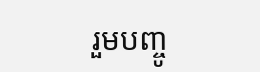រួមបញ្ចូ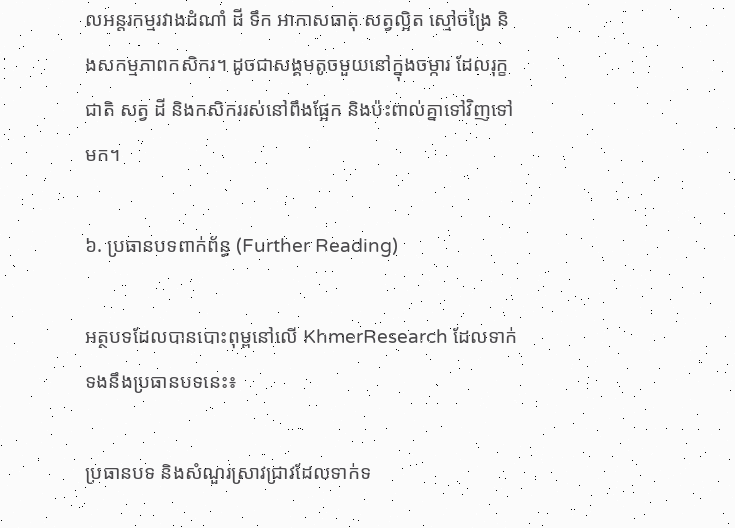លអន្តរកម្មរវាងដំណាំ ដី ទឹក អាកាសធាតុ សត្វល្អិត ស្មៅចង្រៃ និងសកម្មភាពកសិករ។ ដូចជាសង្គមតូចមួយនៅក្នុងចម្ការ ដែលរុក្ខជាតិ សត្វ ដី និងកសិកររស់នៅពឹងផ្អែក និងប៉ះពាល់គ្នាទៅវិញទៅមក។

៦. ប្រធានបទពាក់ព័ន្ធ (Further Reading)

អត្ថបទដែលបានបោះពុម្ពនៅលើ KhmerResearch ដែលទាក់ទងនឹងប្រធានបទនេះ៖

ប្រធានបទ និងសំណួរស្រាវជ្រាវដែលទាក់ទ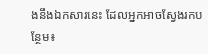ងនឹងឯកសារនេះ ដែលអ្នកអាចស្វែងរកបន្ថែម៖